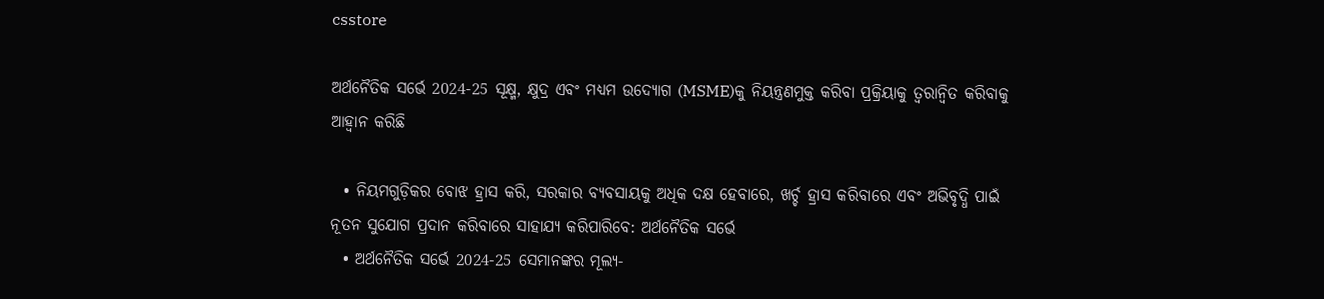csstore

ଅର୍ଥନୈତିକ ସର୍ଭେ 2024-25 ସୂକ୍ଷ୍ମ, କ୍ଷୁଦ୍ର ଏବଂ ମଧ୍ୟମ ଉଦ୍ୟୋଗ (MSME)କୁ ନିୟନ୍ତ୍ରଣମୁକ୍ତ କରିବା ପ୍ରକ୍ରିୟାକୁ ତ୍ୱରାନ୍ୱିତ କରିବାକୁ ଆହ୍ୱାନ କରିଛି

  • ନିୟମଗୁଡ଼ିକର ବୋଝ ହ୍ରାସ କରି, ସରକାର ବ୍ୟବସାୟକୁ ଅଧିକ ଦକ୍ଷ ହେବାରେ, ଖର୍ଚ୍ଚ ହ୍ରାସ କରିବାରେ ଏବଂ ଅଭିବୃଦ୍ଧି ପାଇଁ ନୂତନ ସୁଯୋଗ ପ୍ରଦାନ କରିବାରେ ସାହାଯ୍ୟ କରିପାରିବେ: ଅର୍ଥନୈତିକ ସର୍ଭେ
  • ଅର୍ଥନୈତିକ ସର୍ଭେ 2024-25 ସେମାନଙ୍କର ମୂଲ୍ୟ-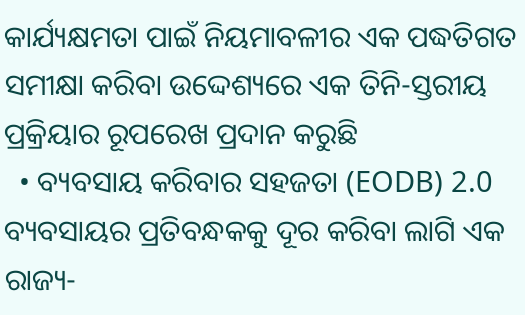କାର୍ଯ୍ୟକ୍ଷମତା ପାଇଁ ନିୟମାବଳୀର ଏକ ପଦ୍ଧତିଗତ ସମୀକ୍ଷା କରିବା ଉଦ୍ଦେଶ୍ୟରେ ଏକ ତିନି-ସ୍ତରୀୟ ପ୍ରକ୍ରିୟାର ରୂପରେଖ ପ୍ରଦାନ କରୁଛି
  • ବ୍ୟବସାୟ କରିବାର ସହଜତା (EODB) 2.0 ବ୍ୟବସାୟର ପ୍ରତିବନ୍ଧକକୁ ଦୂର କରିବା ଲାଗି ଏକ ରାଜ୍ୟ-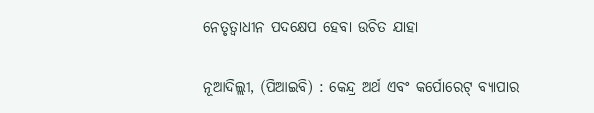ନେତୃତ୍ୱାଧୀନ ପଦକ୍ଷେପ ହେବା ଉଚିତ ଯାହା

ନୂଆଦିଲ୍ଲୀ, (ପିଆଇବି) : କେନ୍ଦ୍ର ଅର୍ଥ ଏବଂ କର୍ପୋରେଟ୍ ବ୍ୟାପାର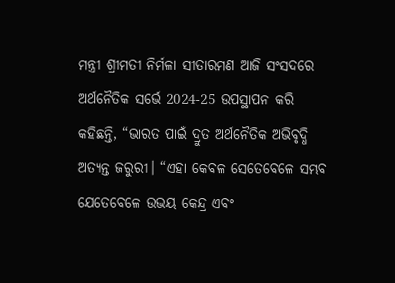ମନ୍ତ୍ରୀ ଶ୍ରୀମତୀ ନିର୍ମଳା ସୀତାରମଣ ଆଜି ସଂସଦରେ ଅର୍ଥନୈତିକ ସର୍ଭେ 2024-25 ଉପସ୍ଥାପନ କରି କହିଛନ୍ତି, “ଭାରତ ପାଇଁ ଦ୍ରୁତ ଅର୍ଥନୈତିକ ଅଭିବୃଦ୍ଧି ଅତ୍ୟନ୍ତ ଜରୁରୀ। “ଏହା କେବଳ ସେତେବେଳେ ସମ୍ଭବ ଯେତେବେଳେ ଉଭୟ କେନ୍ଦ୍ର ଏବଂ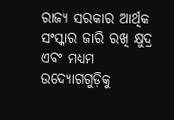ରାଜ୍ୟ ସରକାର ଆର୍ଥିକ ସଂସ୍କାର ଜାରି ରଖି କ୍ଷୁଦ୍ର ଏବଂ ମଧ୍ୟମ ଉଦ୍ୟୋଗଗୁଡ଼ିକୁ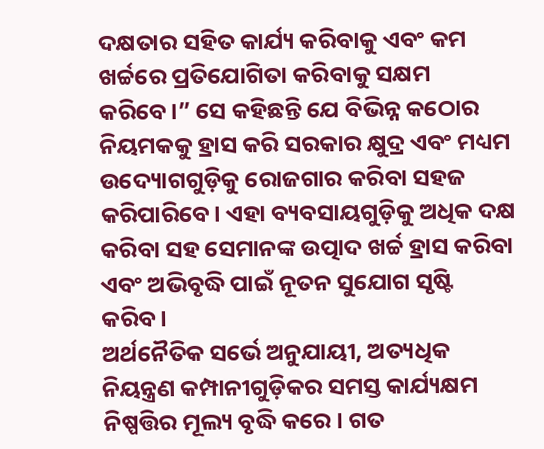ଦକ୍ଷତାର ସହିତ କାର୍ଯ୍ୟ କରିବାକୁ ଏବଂ କମ ଖର୍ଚ୍ଚରେ ପ୍ରତିଯୋଗିତା କରିବାକୁ ସକ୍ଷମ କରିବେ।” ସେ କହିଛନ୍ତି ଯେ ବିଭିନ୍ନ କଠୋର ନିୟମକକୁ ହ୍ରାସ କରି ସରକାର କ୍ଷୁଦ୍ର ଏବଂ ମଧ୍ୟମ ଉଦ୍ୟୋଗଗୁଡ଼ିକୁ ରୋଜଗାର କରିବା ସହଜ କରିପାରିବେ। ଏହା ବ୍ୟବସାୟଗୁଡ଼ିକୁ ଅଧିକ ଦକ୍ଷ କରିବା ସହ ସେମାନଙ୍କ ଉତ୍ପାଦ ଖର୍ଚ୍ଚ ହ୍ରାସ କରିବା ଏବଂ ଅଭିବୃଦ୍ଧି ପାଇଁ ନୂତନ ସୁଯୋଗ ସୃଷ୍ଟି କରିବ।
ଅର୍ଥନୈତିକ ସର୍ଭେ ଅନୁଯାୟୀ, ଅତ୍ୟଧିକ ନିୟନ୍ତ୍ରଣ କମ୍ପାନୀଗୁଡ଼ିକର ସମସ୍ତ କାର୍ଯ୍ୟକ୍ଷମ ନିଷ୍ପତ୍ତିର ମୂଲ୍ୟ ବୃଦ୍ଧି କରେ। ଗତ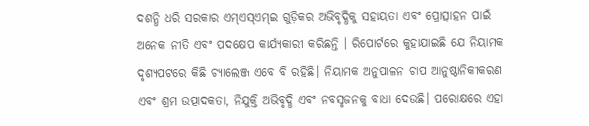ଦଶନ୍ଧି ଧରି ସରକାର ଏମ୍‍ଏସ୍‍ଏମ୍‍ଇ ଗୁଡ଼ିକର ଅଭିବୃଦ୍ଧିକୁ ସହାୟତା ଏବଂ ପ୍ରୋତ୍ସାହନ ପାଇଁ ଅନେକ ନୀତି ଏବଂ ପଦକ୍ଷେପ କାର୍ଯ୍ୟକାରୀ କରିଛନ୍ତି । ରିପୋର୍ଟରେ କୁହାଯାଇଛି ଯେ ନିୟାମକ ଦୃଶ୍ୟପଟରେ କିଛି ଚ୍ୟାଲେଞ୍ଜ ଏବେ ବି ରହିଛି। ନିୟାମକ ଅନୁପାଳନ ଚାପ ଆନୁଷ୍ଠାନିକୀକରଣ ଏବଂ ଶ୍ରମ ଉତ୍ପାଦକତା, ନିଯୁକ୍ତି ଅଭିବୃଦ୍ଧି ଏବଂ ନବସୃଜନକୁ ବାଧା ଦେଉଛି। ପରୋକ୍ଷରେ ଏହା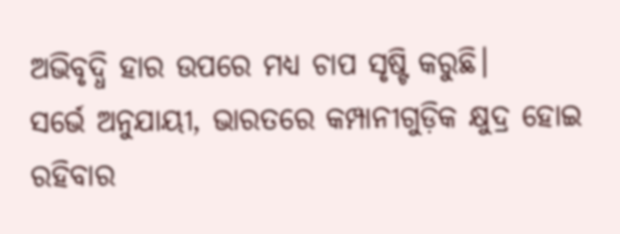ଅଭିବୃଦ୍ଧି ହାର ଉପରେ ମଧ୍ୟ ଚାପ ସୃଷ୍ଟି କରୁଛି।
ସର୍ଭେ ଅନୁଯାୟୀ, ଭାରତରେ କମ୍ପାନୀଗୁଡ଼ିକ କ୍ଷୁଦ୍ର ହୋଇ ରହିବାର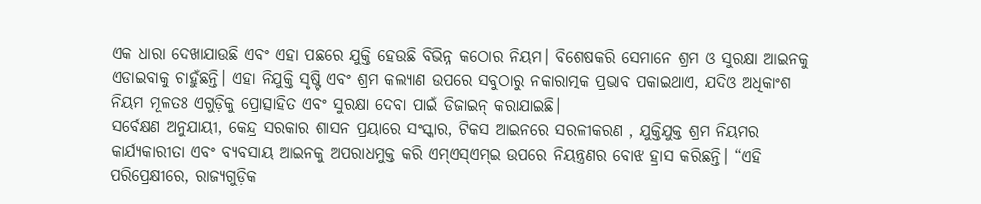ଏକ ଧାରା ଦେଖାଯାଉଛି ଏବଂ ଏହା ପଛରେ ଯୁକ୍ତି ହେଉଛି ବିଭିନ୍ନ କଠୋର ନିୟମ। ବିଶେଷକରି ସେମାନେ ଶ୍ରମ ଓ ସୁରକ୍ଷା ଆଇନକୁ ଏଡାଇବାକୁ ଚାହୁଁଛନ୍ତି। ଏହା ନିଯୁକ୍ତି ସୃଷ୍ଟି ଏବଂ ଶ୍ରମ କଲ୍ୟାଣ ଉପରେ ସବୁଠାରୁ ନକାରାତ୍ମକ ପ୍ରଭାବ ପକାଇଥାଏ, ଯଦିଓ ଅଧିକାଂଶ ନିୟମ ମୂଳତଃ ଏଗୁଡ଼ିକୁ ପ୍ରୋତ୍ସାହିତ ଏବଂ ସୁରକ୍ଷା ଦେବା ପାଇଁ ଡିଜାଇନ୍ କରାଯାଇଛି।
ସର୍ବେକ୍ଷଣ ଅନୁଯାୟୀ, କେନ୍ଦ୍ର ସରକାର ଶାସନ ପ୍ରୟାରେ ସଂସ୍କାର, ଟିକସ ଆଇନରେ ସରଳୀକରଣ , ଯୁକ୍ତିଯୁକ୍ତ ଶ୍ରମ ନିୟମର କାର୍ଯ୍ୟକାରୀତା ଏବଂ ବ୍ୟବସାୟ ଆଇନକୁ ଅପରାଧମୁକ୍ତ କରି ଏମ୍‍ଏସ୍‍ଏମ୍‍ଇ ଉପରେ ନିୟନ୍ତ୍ରଣର ବୋଝ ହ୍ରାସ କରିଛନ୍ତି। “ଏହି ପରିପ୍ରେକ୍ଷୀରେ, ରାଜ୍ୟଗୁଡ଼ିକ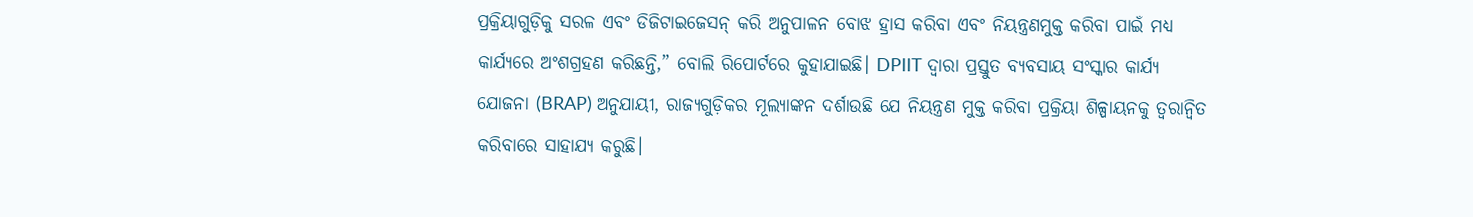ପ୍ରକ୍ରିୟାଗୁଡ଼ିକୁ ସରଳ ଏବଂ ଡିଜିଟାଇଜେସନ୍ କରି ଅନୁପାଳନ ବୋଝ ହ୍ରାସ କରିବା ଏବଂ ନିୟନ୍ତ୍ରଣମୁକ୍ତ କରିବା ପାଇଁ ମଧ୍ୟ କାର୍ଯ୍ୟରେ ଅଂଶଗ୍ରହଣ କରିଛନ୍ତି,” ବୋଲି ରିପୋର୍ଟରେ କୁହାଯାଇଛି। DPIIT ଦ୍ୱାରା ପ୍ରସ୍ତୁତ ବ୍ୟବସାୟ ସଂସ୍କାର କାର୍ଯ୍ୟ ଯୋଜନା (BRAP) ଅନୁଯାୟୀ, ରାଜ୍ୟଗୁଡ଼ିକର ମୂଲ୍ୟାଙ୍କନ ଦର୍ଶାଉଛି ଯେ ନିୟନ୍ତ୍ରଣ ମୁକ୍ତ କରିବା ପ୍ରକ୍ରିୟା ଶିଳ୍ପାୟନକୁ ତ୍ୱରାନ୍ୱିତ କରିବାରେ ସାହାଯ୍ୟ କରୁଛି।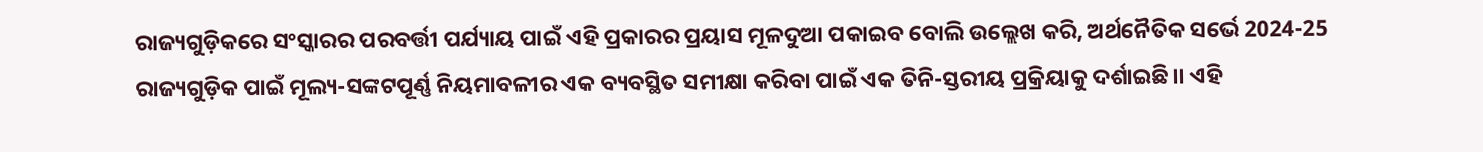ରାଜ୍ୟଗୁଡ଼ିକରେ ସଂସ୍କାରର ପରବର୍ତ୍ତୀ ପର୍ଯ୍ୟାୟ ପାଇଁ ଏହି ପ୍ରକାରର ପ୍ରୟାସ ମୂଳଦୁଆ ପକାଇବ ବୋଲି ଉଲ୍ଲେଖ କରି, ଅର୍ଥନୈତିକ ସର୍ଭେ 2024-25 ରାଜ୍ୟଗୁଡ଼ିକ ପାଇଁ ମୂଲ୍ୟ-ସଙ୍କଟପୂର୍ଣ୍ଣ ନିୟମାବଳୀର ଏକ ବ୍ୟବସ୍ଥିତ ସମୀକ୍ଷା କରିବା ପାଇଁ ଏକ ତିନି-ସ୍ତରୀୟ ପ୍ରକ୍ରିୟାକୁ ଦର୍ଶାଇଛି।। ଏହି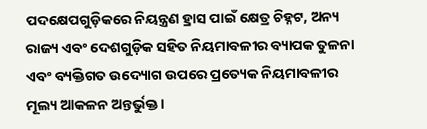ପଦକ୍ଷେପଗୁଡ଼ିକରେ ନିୟନ୍ତ୍ରଣ ହ୍ରାସ ପାଇଁ କ୍ଷେତ୍ର ଚିହ୍ନଟ, ଅନ୍ୟ ରାଜ୍ୟ ଏବଂ ଦେଶଗୁଡ଼ିକ ସହିତ ନିୟମାବଳୀର ବ୍ୟାପକ ତୁଳନା ଏବଂ ବ୍ୟକ୍ତିଗତ ଉଦ୍ୟୋଗ ଉପରେ ପ୍ରତ୍ୟେକ ନିୟମାବଳୀର ମୂଲ୍ୟ ଆକଳନ ଅନ୍ତର୍ଭୁକ୍ତ।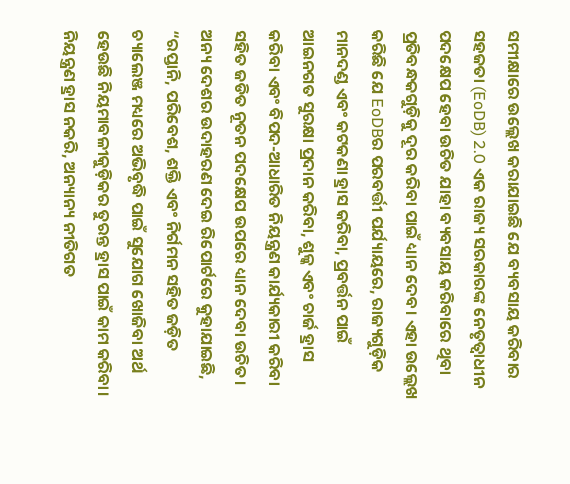ସମୀକ୍ଷାରେ ଉଲ୍ଲେଖ କରାଯାଇଛି ଯେ ବ୍ୟବସାୟ କରିବାର ସହଜତା (EoDB) 2.0 ଏକ ରାଜ୍ୟ ସରକାରଙ୍କ ନେତୃତ୍ୱାଧୀନ ପଦକ୍ଷେପ ହେବା ଉଚିତ ଯାହା ବ୍ୟବସାୟ କରିବାରେ ଥିବା ପ୍ରତିବନ୍ଧକଗୁଡ଼ିକୁ ଦୂର କରିବା ପାଇଁ ଧ୍ୟାନ ଦେବ। ଏହା ଉଲ୍ଲେଖ କରିଛି ଯେ EoDBର ପରବର୍ତ୍ତୀ ପର୍ଯ୍ୟାୟରେ, ରାଜ୍ୟଗୁଡ଼ିକ ମାନଦଣ୍ଡ ଏବଂ କଟକଣା ହ୍ରାସ କରିବା, ପ୍ରବର୍ତ୍ତନ ପାଇଁ ଆଇନଗତ ସୁରକ୍ଷା ପ୍ରଦାନ କରିବା, ଶୁଳ୍କ ଏବଂ ଚାର୍ଜ ହ୍ରାସ କରିବା ଏବଂ ବିପଦ-ଆଧାରିତ ନିୟନ୍ତ୍ରଣ କାର୍ଯ୍ୟକାରୀ କରିବା ସହିତ ଜଡିତ ନୂତନ ପଦକ୍ଷେପ ଉପରେ ଧ୍ୟାନ ଦେବା ଉଚିତ।
ଅନ୍ୟ ଦେଶର ଉଦାହରଣ ଦେଇ ରିପୋର୍ଟରେ କୁହାଯାଇଛି, “ରପ୍ତାନି, ପରିବେଶ, ଶକ୍ତି ଏବଂ ନିର୍ଗମନ ସହିତ ଜଡ଼ିତ ଚ୍ୟାଲେଞ୍ଜ ମଧ୍ୟରେ ଅଭିବୃଦ୍ଧି ପାଇଁ ସୁଯୋଗ ଖୋଜିବା ଅର୍ଥ ହେଉଛି ନିୟମାବଳୀକୁଡ଼ିକର ତୁରନ୍ତ ହ୍ରାସ ପାଇଁ କାମ କରିବା। ନିୟନ୍ତ୍ରଣ ହ୍ରାସ ନକରି, ଅନ୍ୟାନ୍ୟ ନୀତିଗତ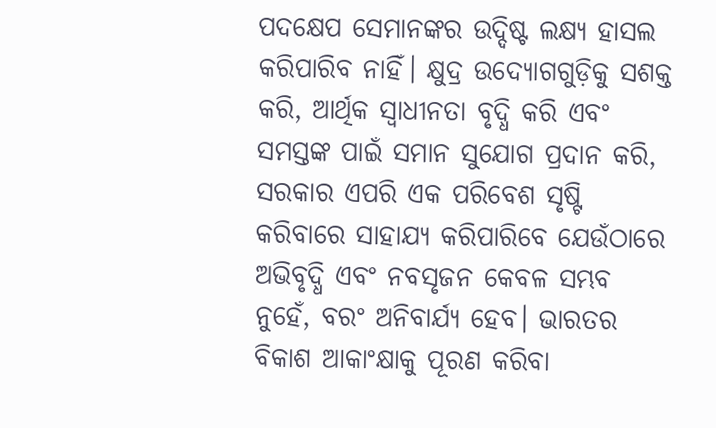ପଦକ୍ଷେପ ସେମାନଙ୍କର ଉଦ୍ଦିଷ୍ଟ ଲକ୍ଷ୍ୟ ହାସଲ କରିପାରିବ ନାହିଁ। କ୍ଷୁଦ୍ର ଉଦ୍ୟୋଗଗୁଡ଼ିକୁ ସଶକ୍ତ କରି, ଆର୍ଥିକ ସ୍ୱାଧୀନତା ବୃଦ୍ଧି କରି ଏବଂ ସମସ୍ତଙ୍କ ପାଇଁ ସମାନ ସୁଯୋଗ ପ୍ରଦାନ କରି, ସରକାର ଏପରି ଏକ ପରିବେଶ ସୃଷ୍ଟି କରିବାରେ ସାହାଯ୍ୟ କରିପାରିବେ ଯେଉଁଠାରେ ଅଭିବୃଦ୍ଧି ଏବଂ ନବସୃଜନ କେବଳ ସମ୍ଭବ ନୁହେଁ, ବରଂ ଅନିବାର୍ଯ୍ୟ ହେବ। ଭାରତର ବିକାଶ ଆକାଂକ୍ଷାକୁ ପୂରଣ କରିବା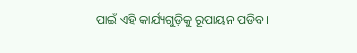ପାଇଁ ଏହି କାର୍ଯ୍ୟଗୁଡ଼ିକୁ ରୂପାୟନ ପଡିବ।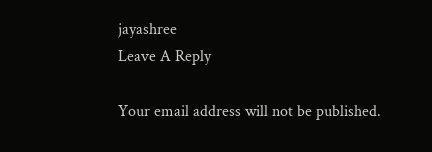jayashree
Leave A Reply

Your email address will not be published.